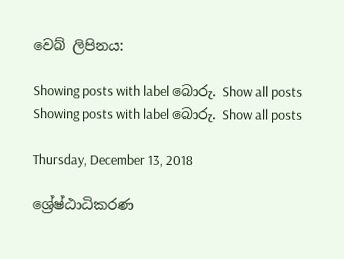වෙබ් ලිපිනය:

Showing posts with label බොරු. Show all posts
Showing posts with label බොරු. Show all posts

Thursday, December 13, 2018

ශ්‍රේෂ්ඨාධිකරණ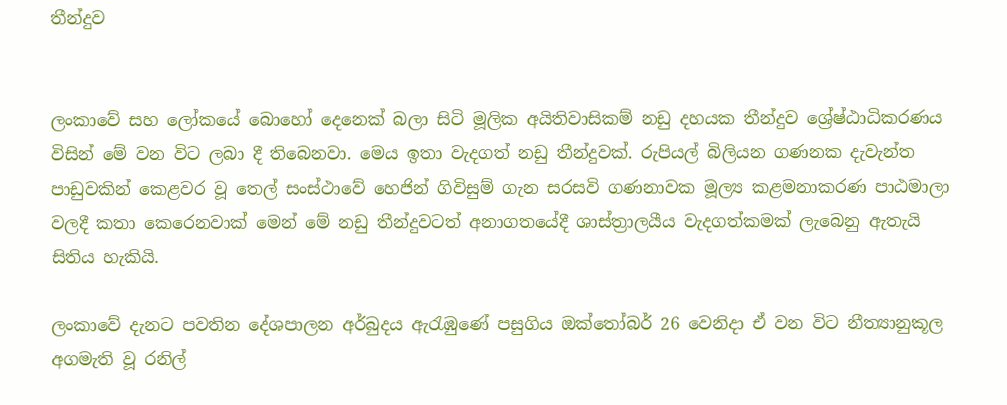තීන්දුව


ලංකාවේ සහ ලෝකයේ බොහෝ දෙනෙක් බලා සිටි මූලික අයිතිවාසිකම් නඩු දහයක තීන්දුව ශ්‍රේෂ්ඨාධිකරණය විසින් මේ වන විට ලබා දී තිබෙනවා. මෙය ඉතා වැදගත් නඩු තීන්දුවක්. රුපියල් බිලියන ගණනක දැවැන්ත පාඩුවකින් කෙළවර වූ තෙල් සංස්ථාවේ හෙජින් ගිවිසුම් ගැන සරසවි ගණනාවක මූල්‍ය කළමනාකරණ පාඨමාලා වලදී කතා කෙරෙනවාක් මෙන් මේ නඩු තීන්දුවටත් අනාගතයේදී ශාස්ත්‍රාලයීය වැදගත්කමක් ලැබෙනු ඇතැයි සිතිය හැකියි.

ලංකාවේ දැනට පවතින දේශපාලන අර්බුදය ඇරැඹුණේ පසුගිය ඔක්තෝබර් 26 වෙනිදා ඒ වන විට නීත්‍යානුකූල අගමැති වූ රනිල්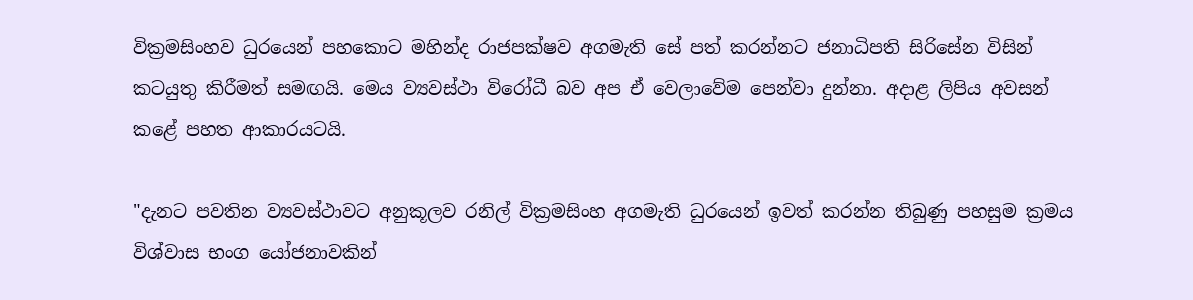වික්‍රමසිංහව ධුරයෙන් පහකොට මහින්ද රාජපක්ෂව අගමැති සේ පත් කරන්නට ජනාධිපති සිරිසේන විසින් කටයුතු කිරීමත් සමඟයි. මෙය ව්‍යවස්ථා විරෝධී බව අප ඒ වෙලාවේම පෙන්වා දුන්නා. අදාළ ලිපිය අවසන් කළේ පහත ආකාරයටයි.

"දැනට පවතින ව්‍යවස්ථාවට අනුකූලව රනිල් වික්‍රමසිංහ අගමැති ධුරයෙන් ඉවත් කරන්න තිබුණු පහසුම ක්‍රමය විශ්වාස භංග යෝජනාවකින්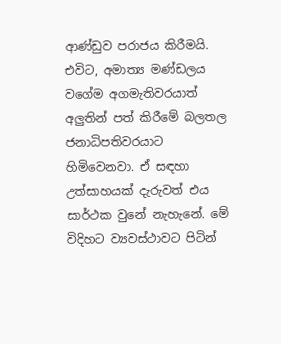ආණ්ඩුව පරාජය කිරීමයි. එවිට, අමාත්‍ය මණ්ඩලය වගේම අගමැතිවරයාත් අලුතින් පත් කිරීමේ බලතල ජනාධිපතිවරයාට හිමිවෙනවා. ඒ සඳහා උත්සාහයක් දැරුවත් එය සාර්ථක වුනේ නැහැනේ. මේ විදිහට ව්‍යවස්ථාවට පිටින්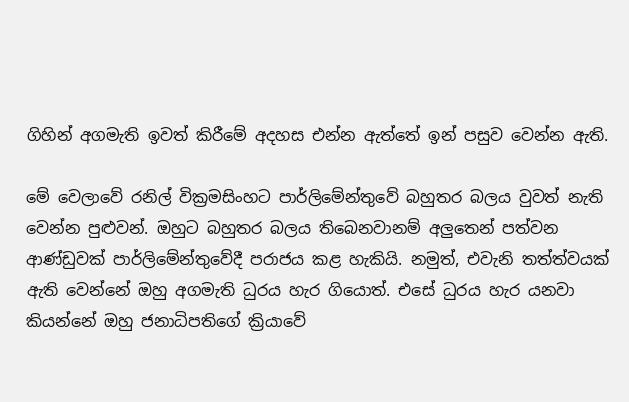ගිහින් අගමැති ඉවත් කිරීමේ අදහස එන්න ඇත්තේ ඉන් පසුව වෙන්න ඇති.

මේ වෙලාවේ රනිල් වික්‍රමසිංහට පාර්ලිමේන්තුවේ බහුතර බලය වුවත් නැති වෙන්න පුළුවන්. ඔහුට බහුතර බලය තිබෙනවානම් අලුතෙන් පත්වන ආණ්ඩුවක් පාර්ලිමේන්තුවේදී පරාජය කළ හැකියි. නමුත්, එවැනි තත්ත්වයක් ඇති වෙන්නේ ඔහු අගමැති ධුරය හැර ගියොත්. එසේ ධුරය හැර යනවා කියන්නේ ඔහු ජනාධිපතිගේ ක්‍රියාවේ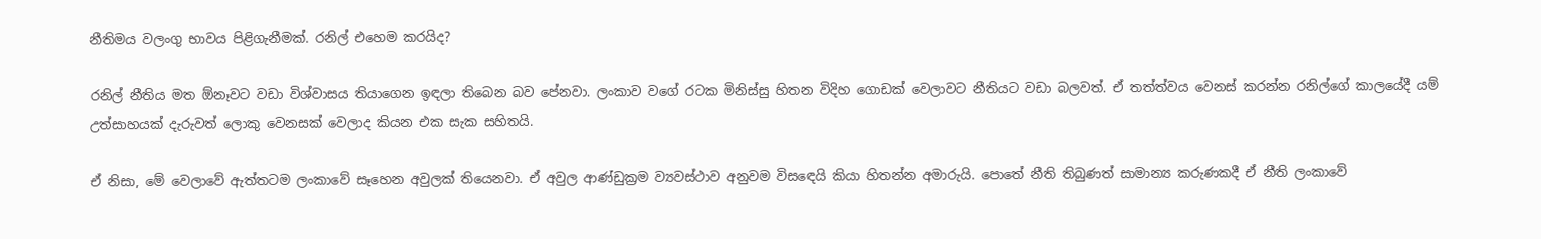නීතිමය වලංගු භාවය පිළිගැනීමක්. රනිල් එහෙම කරයිද?

රනිල් නීතිය මත ඕනෑවට වඩා විශ්වාසය තියාගෙන ඉඳලා තිබෙන බව පේනවා. ලංකාව වගේ රටක මිනිස්සු හිතන විදිහ ගොඩක් වෙලාවට නීතියට වඩා බලවත්. ඒ තත්ත්වය වෙනස් කරන්න රනිල්ගේ කාලයේදී යම් උත්සාහයක් දැරුවත් ලොකු වෙනසක් වෙලාද කියන එක සැක සහිතයි.

ඒ නිසා, මේ වෙලාවේ ඇත්තටම ලංකාවේ සෑහෙන අවුලක් තියෙනවා. ඒ අවුල ආණ්ඩුක්‍රම ව්‍යවස්ථාව අනුවම විසඳෙයි කියා හිතන්න අමාරුයි. පොතේ නීති තිබුණත් සාමාන්‍ය කරුණකදී ඒ නීති ලංකාවේ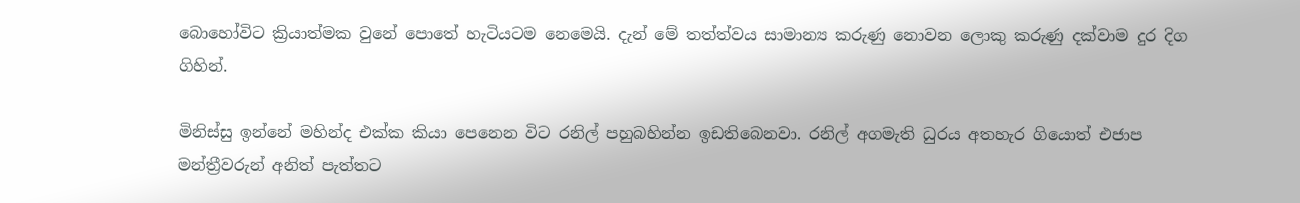බොහෝවිට ක්‍රියාත්මක වුනේ පොතේ හැටියටම නෙමෙයි. දැන් මේ තත්ත්වය සාමාන්‍ය කරුණු නොවන ලොකු කරුණු දක්වාම දුර දිග ගිහින්.

මිනිස්සු ඉන්නේ මහින්ද එක්ක කියා පෙනෙන විට රනිල් පහුබහින්න ඉඩතිබෙනවා. රනිල් අගමැති ධුරය අතහැර ගියොත් එජාප මන්ත්‍රීවරුන් අනිත් පැත්තට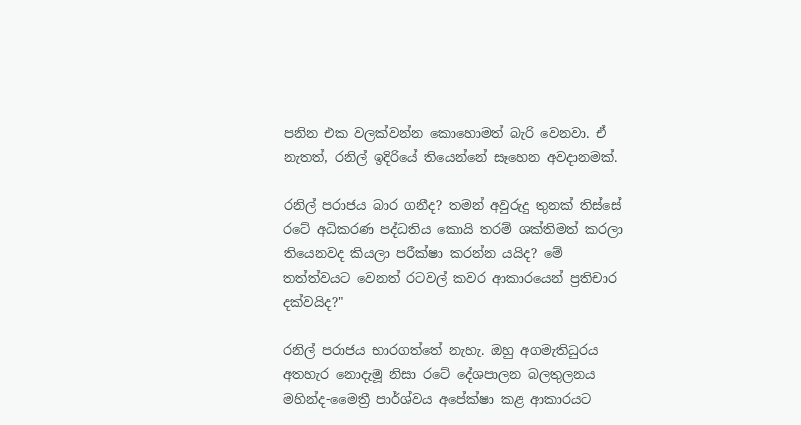පනින එක වලක්වන්න කොහොමත් බැරි වෙනවා. ඒ නැතත්, රනිල් ඉදිරියේ තියෙන්නේ සෑහෙන අවදානමක්.

රනිල් පරාජය බාර ගනීද? තමන් අවුරුදු තුනක් තිස්සේ රටේ අධිකරණ පද්ධතිය කොයි තරම් ශක්තිමත් කරලා තියෙනවද කියලා පරීක්ෂා කරන්න යයිද? මේ තත්ත්වයට වෙනත් රටවල් කවර ආකාරයෙන් ප්‍රතිචාර දක්වයිද?"

රනිල් පරාජය භාරගත්තේ නැහැ. ඔහු අගමැතිධුරය අතහැර නොදැමූ නිසා රටේ දේශපාලන බලතුලනය මහින්ද-මෛත්‍රී පාර්ශ්වය අපේක්ෂා කළ ආකාරයට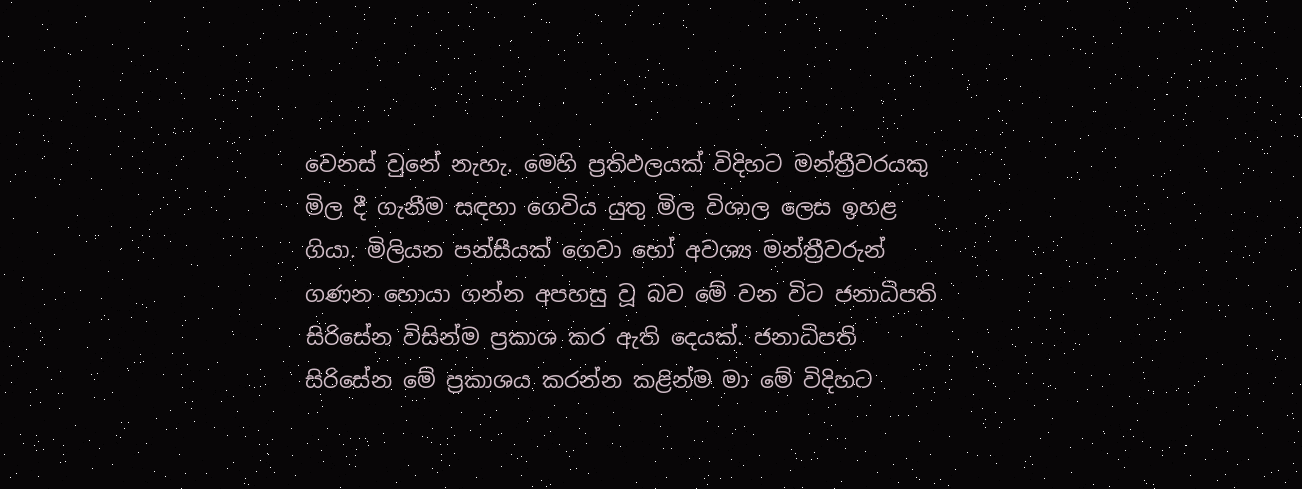වෙනස් වුනේ නැහැ. මෙහි ප්‍රතිඵලයක් විදිහට මන්ත්‍රීවරයකු මිල දී ගැනීම සඳහා ගෙවිය යුතු මිල විශාල ලෙස ඉහළ ගියා. මිලියන පන්සීයක් ගෙවා හෝ අවශ්‍ය මන්ත්‍රීවරුන් ගණන හොයා ගන්න අපහසු වූ බව මේ වන විට ජනාධිපති සිරිසේන විසින්ම ප්‍රකාශ කර ඇති දෙයක්. ජනාධිපති සිරිසේන මේ ප්‍රකාශය කරන්න කළින්ම මා මේ විදිහට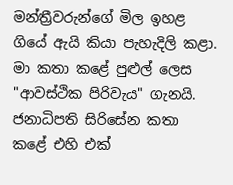මන්ත්‍රීවරුන්ගේ මිල ඉහළ ගියේ ඇයි කියා පැහැදිලි කළා. මා කතා කළේ පුළුල් ලෙස "ආවස්ථික පිරිවැය" ගැනයි. ජනාධිපති සිරිසේන කතා කළේ එහි එක්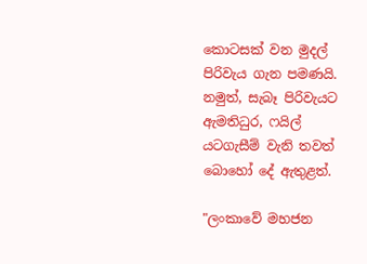කොටසක් වන මුදල් පිරිවැය ගැන පමණයි. නමුත්, සැබෑ පිරිවැයට ඇමතිධුර, ෆයිල් යටගැසීම් වැනි තවත් බොහෝ දේ ඇතුළත්.

"ලංකාවේ මහජන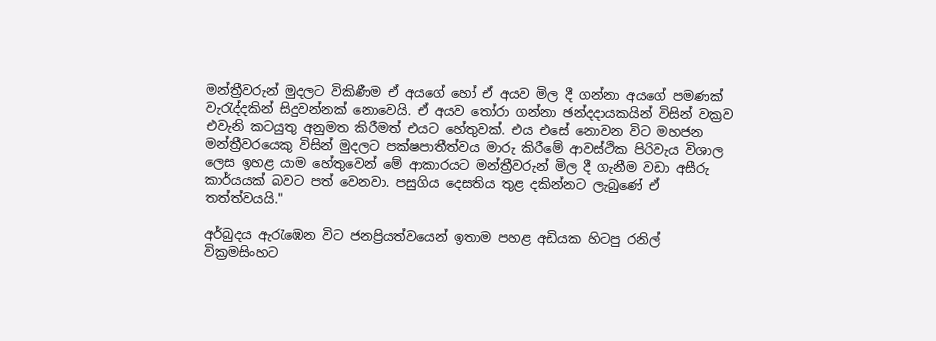මන්ත්‍රීවරුන් මුදලට විකිණීම ඒ අයගේ හෝ ඒ අයව මිල දී ගන්නා අයගේ පමණක් වැරැද්දකින් සිදුවන්නක් නොවෙයි. ඒ අයව තෝරා ගන්නා ඡන්දදායකයින් විසින් වක්‍රව එවැනි කටයුතු අනුමත කිරීමත් එයට හේතුවක්. එය එසේ නොවන විට මහජන මන්ත්‍රීවරයෙකු විසින් මුදලට පක්ෂපාතීත්වය මාරු කිරීමේ ආවස්ථික පිරිවැය විශාල ලෙස ඉහළ යාම හේතුවෙන් මේ ආකාරයට මන්ත්‍රීවරුන් මිල දී ගැනීම වඩා අසීරු කාර්යයක් බවට පත් වෙනවා. පසුගිය දෙසතිය තුළ දකින්නට ලැබුණේ ඒ තත්ත්වයයි."

අර්බුදය ඇරැඹෙන විට ජනප්‍රියත්වයෙන් ඉතාම පහළ අඩියක හිටපු රනිල් වික්‍රමසිංහට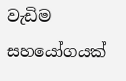වැඩිම සහයෝගයක්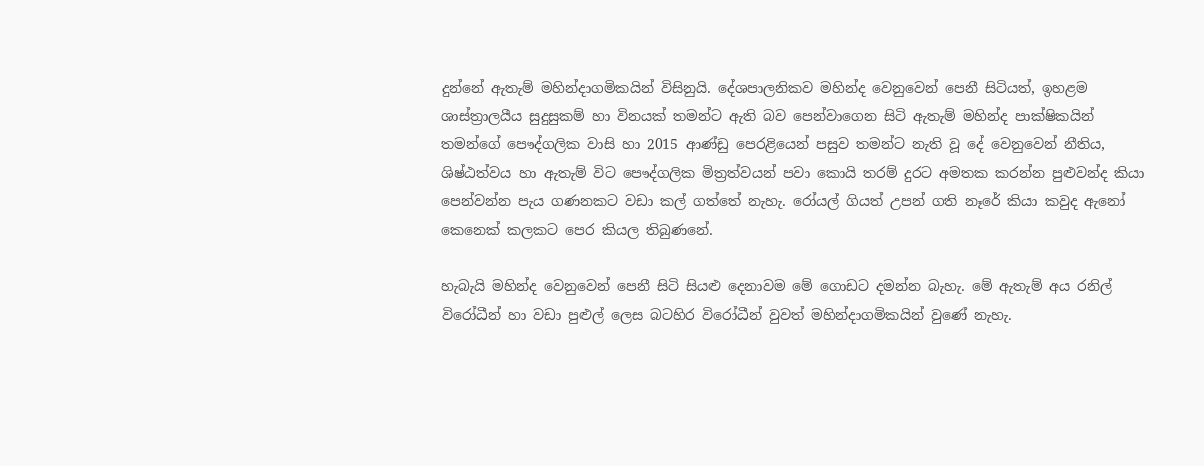දුන්නේ ඇතැම් මහින්දාගමිකයින් විසිනුයි. දේශපාලනිකව මහින්ද වෙනුවෙන් පෙනී සිටියත්, ඉහළම ශාස්ත්‍රාලයීය සුදුසුකම් හා විනයක් තමන්ට ඇති බව පෙන්වාගෙන සිටි ඇතැම් මහින්ද පාක්ෂිකයින් තමන්ගේ පෞද්ගලික වාසි හා 2015 ආණ්ඩු පෙරළියෙන් පසුව තමන්ට නැති වූ දේ වෙනුවෙන් නීතිය, ශිෂ්ඨත්වය හා ඇතැම් විට පෞද්ගලික මිත්‍රත්වයන් පවා කොයි තරම් දුරට අමතක කරන්න පුළුවන්ද කියා පෙන්වන්න පැය ගණනකට වඩා කල් ගත්තේ නැහැ. රෝයල් ගියත් උපන් ගති නෑරේ කියා කවුද ඇනෝ කෙනෙක් කලකට පෙර කියල තිබුණනේ.

හැබැයි මහින්ද වෙනුවෙන් පෙනී සිටි සියළු දෙනාවම මේ ගොඩට දමන්න බැහැ. මේ ඇතැම් අය රනිල් විරෝධීන් හා වඩා පුළුල් ලෙස බටහිර විරෝධීන් වුවත් මහින්දාගමිකයින් වුණේ නැහැ.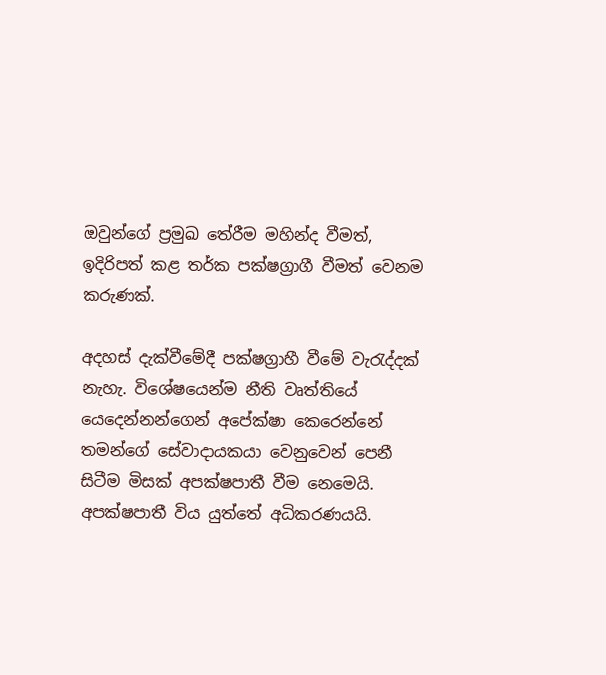ඔවුන්ගේ ප්‍රමුඛ තේරීම මහින්ද වීමත්, ඉදිරිපත් කළ තර්ක පක්ෂග්‍රාගී වීමත් වෙනම කරුණක්.

අදහස් දැක්වීමේදී පක්ෂග්‍රාහී වීමේ වැරැද්දක් නැහැ. විශේෂයෙන්ම නීති වෘත්තියේ යෙදෙන්නන්ගෙන් අපේක්ෂා කෙරෙන්නේ තමන්ගේ සේවාදායකයා වෙනුවෙන් පෙනී සිටීම මිසක් අපක්ෂපාතී වීම නෙමෙයි. අපක්ෂපාතී විය යුත්තේ අධිකරණයයි.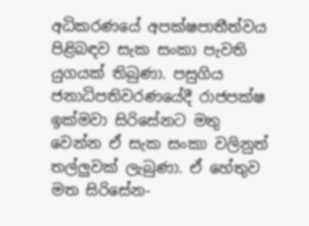අධිකරණයේ අපක්ෂපාතීත්වය පිළිබඳව සැක සංකා පැවති යුගයක් තිබුණා. පසුගිය ජනාධිපතිවරණයේදී රාජපක්ෂ ඉක්මවා සිරිසේනට මතු වෙන්න ඒ සැක සංකා වලිනුත් තල්ලුවක් ලැබුණා. ඒ හේතුව මත සිරිසේන-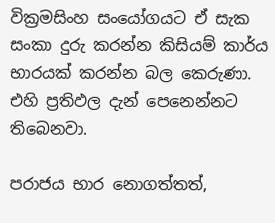වික්‍රමසිංහ සංයෝගයට ඒ සැක සංකා දුරු කරන්න කිසියම් කාර්ය භාරයක් කරන්න බල කෙරුණා. එහි ප්‍රතිඵල දැන් පෙනෙන්නට තිබෙනවා.

පරාජය භාර නොගත්තත්,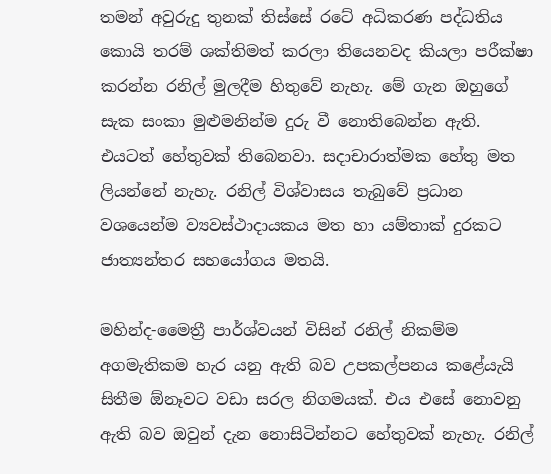තමන් අවුරුදු තුනක් තිස්සේ රටේ අධිකරණ පද්ධතිය කොයි තරම් ශක්තිමත් කරලා තියෙනවද කියලා පරීක්ෂා කරන්න රනිල් මුලදීම හිතුවේ නැහැ. මේ ගැන ඔහුගේ සැක සංකා මුළුමනින්ම දුරු වී නොතිබෙන්න ඇති. එයටත් හේතුවක් තිබෙනවා. සදාචාරාත්මක හේතු මත ලියන්නේ නැහැ. රනිල් විශ්වාසය තැබුවේ ප්‍රධාන වශයෙන්ම ව්‍යවස්ථාදායකය මත හා යම්තාක් දුරකට ජාත්‍යන්තර සහයෝගය මතයි.

මහින්ද-මෛත්‍රී පාර්ශ්වයන් විසින් රනිල් නිකම්ම අගමැතිකම හැර යනු ඇති බව උපකල්පනය කළේයැයි සිතීම ඕනෑවට වඩා සරල නිගමයක්. එය එසේ නොවනු ඇති බව ඔවුන් දැන නොසිටින්නට හේතුවක් නැහැ. රනිල්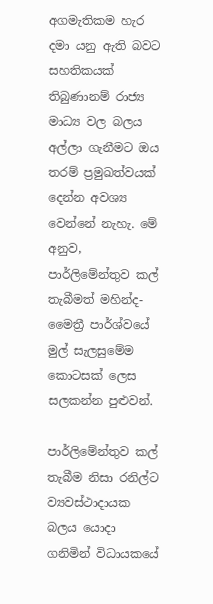අගමැතිකම හැර දමා යනු ඇති බවට සහතිකයක් තිබුණානම් රාජ්‍ය මාධ්‍ය වල බලය අල්ලා ගැනීමට ඔය තරම් ප්‍රමුඛත්වයක් දෙන්න අවශ්‍ය වෙන්නේ නැහැ. මේ අනුව, පාර්ලිමේන්තුව කල් තැබීමත් මහින්ද-මෛත්‍රී පාර්ශ්වයේ මුල් සැලසුමේම කොටසක් ලෙස සලකන්න පුළුවන්.

පාර්ලිමේන්තුව කල් තැබීම නිසා රනිල්ට ව්‍යවස්ථාදායක බලය යොදා ගනිමින් විධායකයේ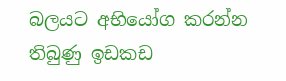බලයට අභියෝග කරන්න තිබුණු ඉඩකඩ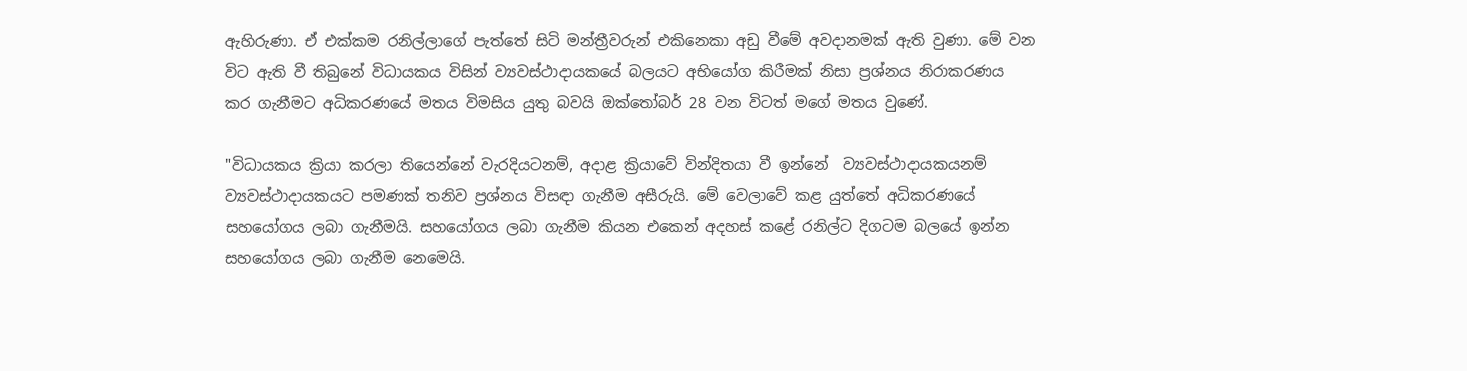ඇහිරුණා. ඒ එක්කම රනිල්ලාගේ පැත්තේ සිටි මන්ත්‍රීවරුන් එකිනෙකා අඩු වීමේ අවදානමක් ඇති වුණා. මේ වන විට ඇති වී තිබුනේ විධායකය විසින් ව්‍යවස්ථාදායකයේ බලයට අභියෝග කිරීමක් නිසා ප්‍රශ්නය නිරාකරණය කර ගැනීමට අධිකරණයේ මතය විමසිය යුතු බවයි ඔක්තෝබර් 28 වන විටත් මගේ මතය වුණේ.

"විධායකය ක්‍රියා කරලා තියෙන්නේ වැරදියටනම්, අදාළ ක්‍රියාවේ වින්දිතයා වී ඉන්නේ  ව්‍යවස්ථාදායකයනම් ව්‍යවස්ථාදායකයට පමණක් තනිව ප්‍රශ්නය විසඳා ගැනීම අසීරුයි. මේ වෙලාවේ කළ යුත්තේ අධිකරණයේ සහයෝගය ලබා ගැනීමයි. සහයෝගය ලබා ගැනීම කියන එකෙන් අදහස් කළේ රනිල්ට දිගටම බලයේ ඉන්න සහයෝගය ලබා ගැනීම නෙමෙයි.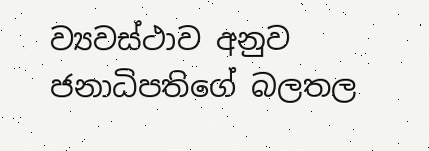ව්‍යවස්ථාව අනුව ජනාධිපතිගේ බලතල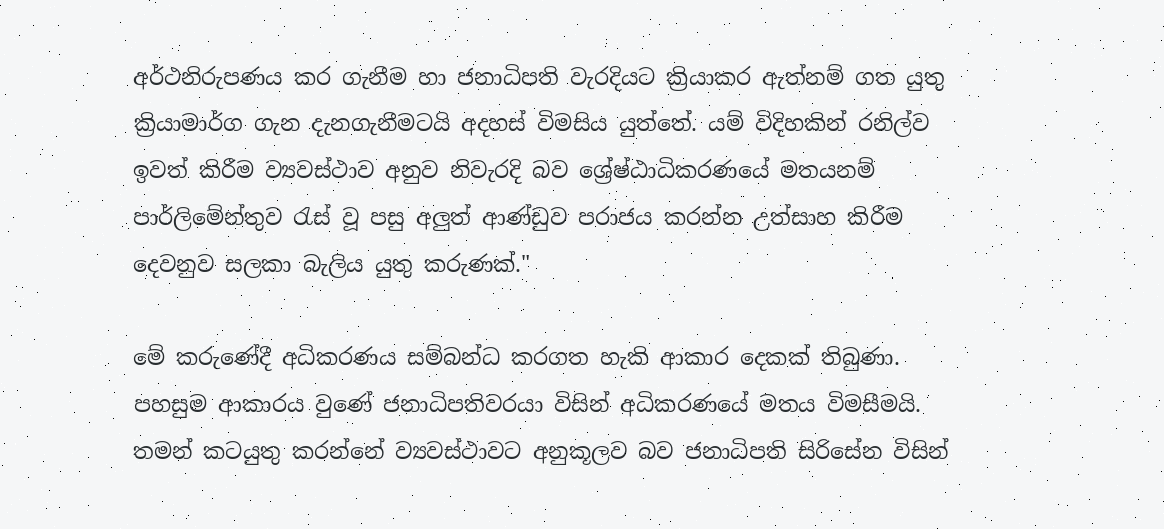අර්ථනිරුපණය කර ගැනීම හා ජනාධිපති වැරදියට ක්‍රියාකර ඇත්නම් ගත යුතු ක්‍රියාමාර්ග ගැන දැනගැනීමටයි අදහස් විමසිය යුත්තේ. යම් විදිහකින් රනිල්ව ඉවත් කිරීම ව්‍යවස්ථාව අනුව නිවැරදි බව ශ්‍රේෂ්ඨාධිකරණයේ මතයනම් පාර්ලිමේන්තුව රැස් වූ පසු අලුත් ආණ්ඩුව පරාජය කරන්න උත්සාහ කිරීම දෙවනුව සලකා බැලිය යුතු කරුණක්."

මේ කරුණේදී අධිකරණය සම්බන්ධ කරගත හැකි ආකාර දෙකක් තිබුණා. පහසුම ආකාරය වුණේ ජනාධිපතිවරයා විසින් අධිකරණයේ මතය විමසීමයි. තමන් කටයුතු කරන්නේ ව්‍යවස්ථාවට අනුකූලව බව ජනාධිපති සිරිසේන විසින්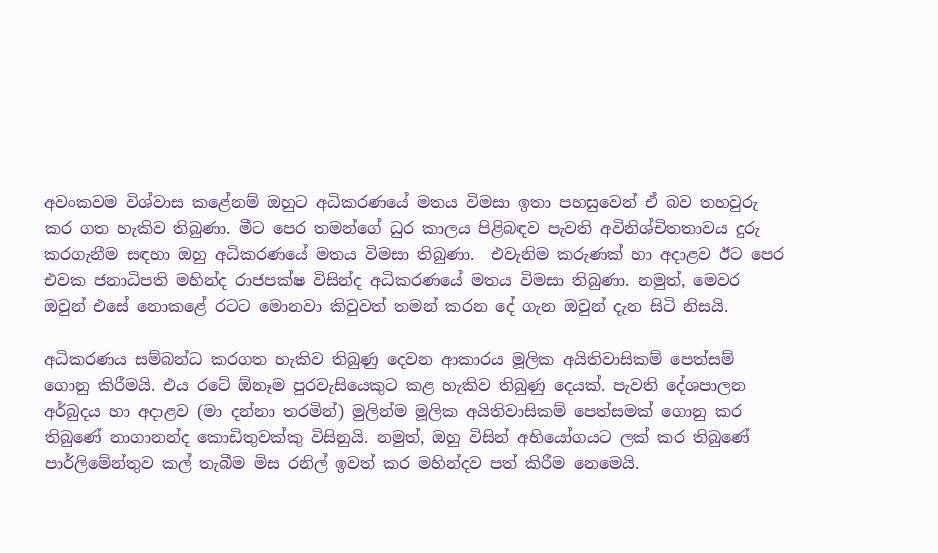අවංකවම විශ්වාස කළේනම් ඔහුට අධිකරණයේ මතය විමසා ඉතා පහසුවෙන් ඒ බව තහවුරු කර ගත හැකිව තිබුණා. මීට පෙර තමන්ගේ ධුර කාලය පිළිබඳව පැවති අවිනිශ්චිතතාවය දුරු කරගැනීම සඳහා ඔහු අධිකරණයේ මතය විමසා තිබුණා.  එවැනිම කරුණක් හා අදාළව ඊට පෙර එවක ජනාධිපති මහින්ද රාජපක්ෂ විසින්ද අධිකරණයේ මතය විමසා තිබුණා. නමුත්, මෙවර ඔවුන් එසේ නොකළේ රටට මොනවා කිවුවත් තමන් කරන දේ ගැන ඔවුන් දැන සිටි නිසයි.

අධිකරණය සම්බන්ධ කරගත හැකිව තිබුණු දෙවන ආකාරය මූලික අයිතිවාසිකම් පෙත්සම් ගොනු කිරීමයි. එය රටේ ඕනෑම පුරවැසියෙකුට කළ හැකිව තිබුණු දෙයක්. පැවති දේශපාලන අර්බුදය හා අදාළව (මා දන්නා තරමින්) මුලින්ම මූලික අයිතිවාසිකම් පෙත්සමක් ගොනු කර තිබුණේ නාගානන්ද කොඩිතුවක්කු විසිනුයි. නමුත්, ඔහු විසින් අභියෝගයට ලක් කර තිබුණේ පාර්ලිමේන්තුව කල් තැබීම මිස රනිල් ඉවත් කර මහින්දව පත් කිරීම නෙමෙයි.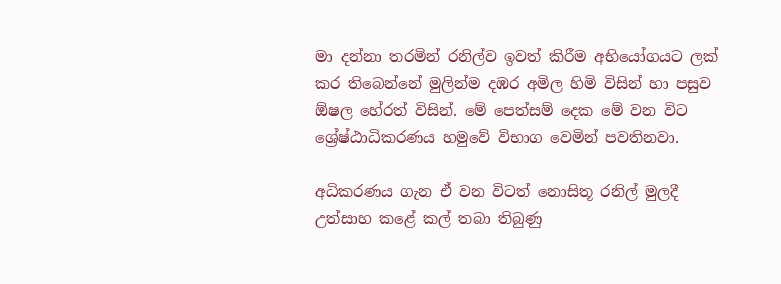මා දන්නා තරමින් රනිල්ව ඉවත් කිරීම අභියෝගයට ලක් කර තිබෙන්නේ මුලින්ම දඹර අමිල හිමි විසින් හා පසුව ඕෂල හේරත් විසින්. මේ පෙත්සම් දෙක මේ වන විට ශ්‍රේෂ්ඨාධිකරණය හමුවේ විභාග වෙමින් පවතිනවා.

අධිකරණය ගැන ඒ වන විටත් නොසිතූ රනිල් මුලදී උත්සාහ කළේ කල් තබා තිබුණු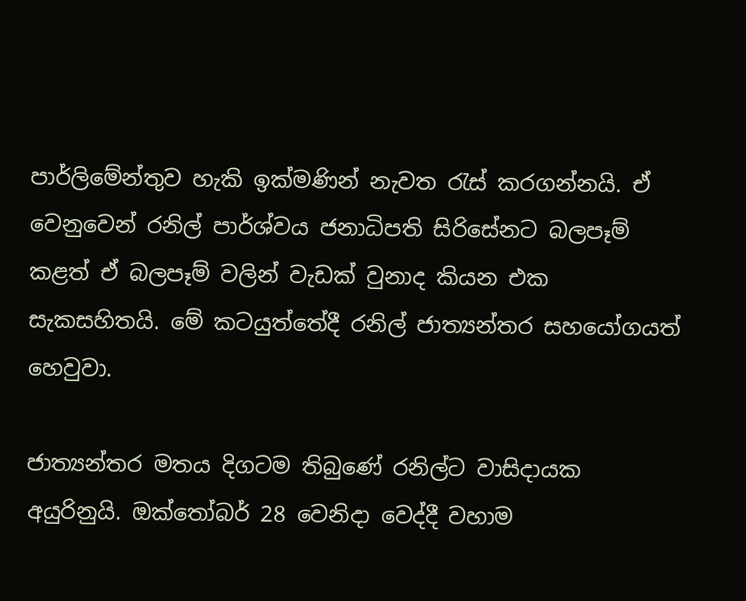පාර්ලිමේන්තුව හැකි ඉක්මණින් නැවත රැස් කරගන්නයි. ඒ වෙනුවෙන් රනිල් පාර්ශ්වය ජනාධිපති සිරිසේනට බලපෑම් කළත් ඒ බලපෑම් වලින් වැඩක් වුනාද කියන එක සැකසහිතයි. මේ කටයුත්තේදී රනිල් ජාත්‍යන්තර සහයෝගයත් හෙවුවා.

ජාත්‍යන්තර මතය දිගටම තිබුණේ රනිල්ට වාසිදායක අයුරිනුයි. ඔක්තෝබර් 28 වෙනිදා වෙද්දී වහාම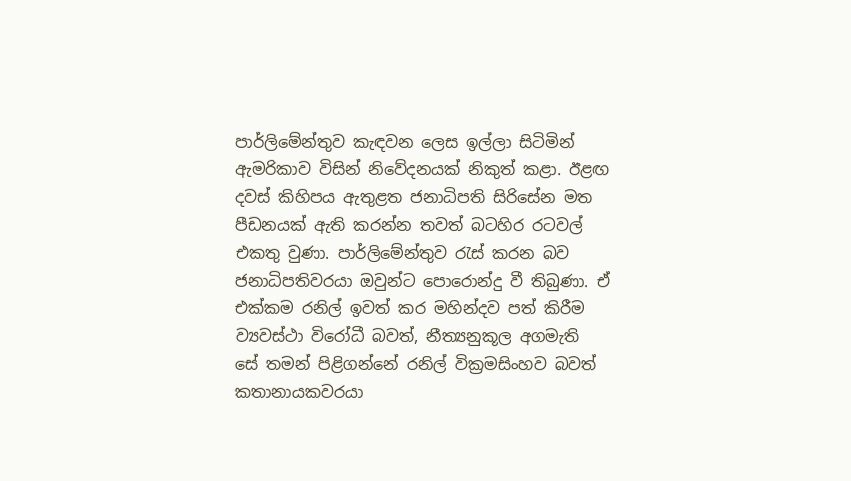පාර්ලිමේන්තුව කැඳවන ලෙස ඉල්ලා සිටිමින් ඇමරිකාව විසින් නිවේදනයක් නිකුත් කළා. ඊළඟ දවස් කිහිපය ඇතුළත ජනාධිපති සිරිසේන මත පීඩනයක් ඇති කරන්න තවත් බටහිර රටවල් එකතු වුණා. පාර්ලිමේන්තුව රැස් කරන බව ජනාධිපතිවරයා ඔවුන්ට පොරොන්දු වී තිබුණා. ඒ එක්කම රනිල් ඉවත් කර මහින්දව පත් කිරීම ව්‍යවස්ථා විරෝධී බවත්, නීත්‍යනුකූල අගමැති සේ තමන් පිළිගන්නේ රනිල් වික්‍රමසිංහව බවත් කතානායකවරයා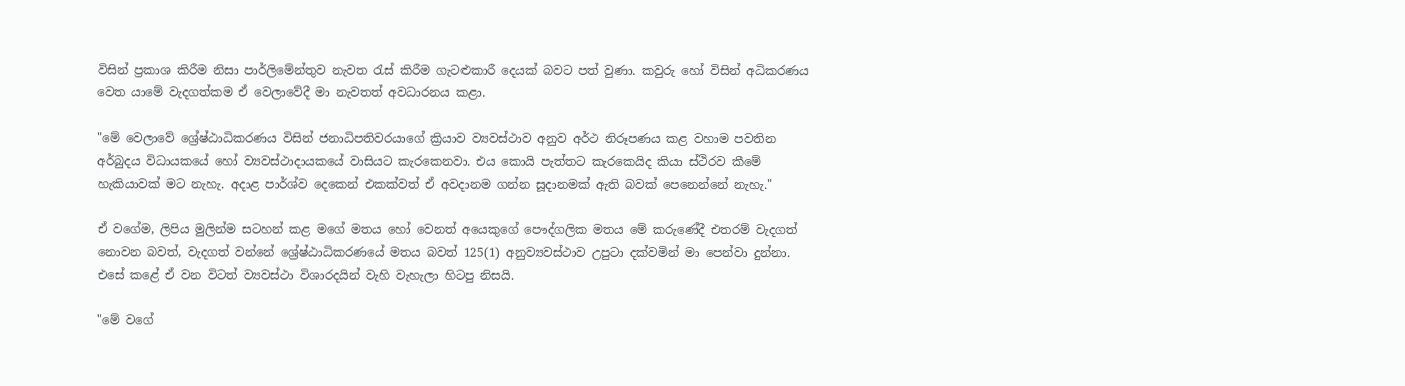විසින් ප්‍රකාශ කිරීම නිසා පාර්ලිමේන්තුව නැවත රැස් කිරීම ගැටළුකාරී දෙයක් බවට පත් වුණා. කවුරු හෝ විසින් අධිකරණය වෙත යාමේ වැදගත්කම ඒ වෙලාවේදී මා නැවතත් අවධාරනය කළා.

"මේ වෙලාවේ ශ්‍රේෂ්ඨාධිකරණය විසින් ජනාධිපතිවරයාගේ ක්‍රියාව ව්‍යවස්ථාව අනුව අර්ථ නිරූපණය කළ වහාම පවතින අර්බුදය විධායකයේ හෝ ව්‍යවස්ථාදායකයේ වාසියට කැරකෙනවා. එය කොයි පැත්තට කැරකෙයිද කියා ස්ථිරව කීමේ හැකියාවක් මට නැහැ. අදාළ පාර්ශ්ව දෙකෙන් එකක්වත් ඒ අවදානම ගන්න සූදානමක් ඇති බවක් පෙනෙන්නේ නැහැ."

ඒ වගේම, ලිපිය මුලින්ම සටහන් කළ මගේ මතය හෝ වෙනත් අයෙකුගේ පෞද්ගලික මතය මේ කරුණේදී එතරම් වැදගත් නොවන බවත්, වැදගත් වන්නේ ශ්‍රේෂ්ඨාධිකරණයේ මතය බවත් 125(1) අනුව්‍යවස්ථාව උපුටා දක්වමින් මා පෙන්වා දුන්නා. එසේ කළේ ඒ වන විටත් ව්‍යවස්ථා විශාරදයින් වැහි වැහැලා හිටපු නිසයි.

"මේ වගේ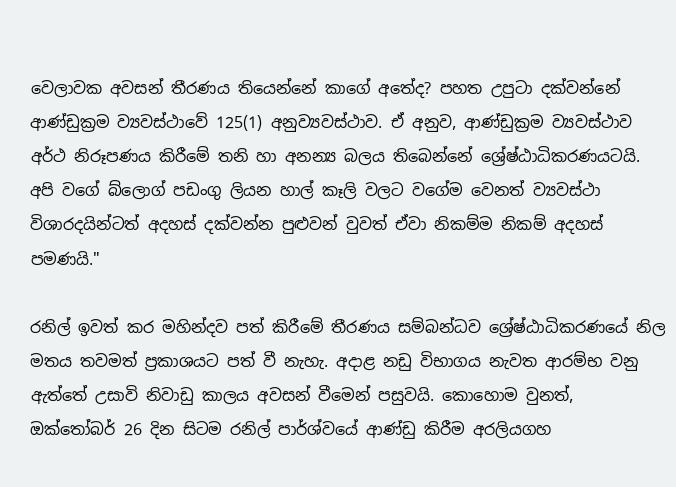වෙලාවක අවසන් තීරණය තියෙන්නේ කාගේ අතේද? පහත උපුටා දක්වන්නේ ආණ්ඩුක්‍රම ව්‍යවස්ථාවේ 125(1) අනුව්‍යවස්ථාව. ඒ අනුව, ආණ්ඩුක්‍රම ව්‍යවස්ථාව අර්ථ නිරූපණය කිරීමේ තනි හා අනන්‍ය බලය තිබෙන්නේ ශ්‍රේෂ්ඨාධිකරණයටයි. අපි වගේ බ්ලොග් පඩංගු ලියන හාල් කෑලි වලට වගේම වෙනත් ව්‍යවස්ථා විශාරදයින්ටත් අදහස් දක්වන්න පුළුවන් වුවත් ඒවා නිකම්ම නිකම් අදහස් පමණයි."

රනිල් ඉවත් කර මහින්දව පත් කිරීමේ තීරණය සම්බන්ධව ශ්‍රේෂ්ඨාධිකරණයේ නිල මතය තවමත් ප්‍රකාශයට පත් වී නැහැ. අදාළ නඩු විභාගය නැවත ආරම්භ වනු ඇත්තේ උසාවි නිවාඩු කාලය අවසන් වීමෙන් පසුවයි. කොහොම වුනත්, ඔක්තෝබර් 26 දින සිටම රනිල් පාර්ශ්වයේ ආණ්ඩු කිරීම අරලියගහ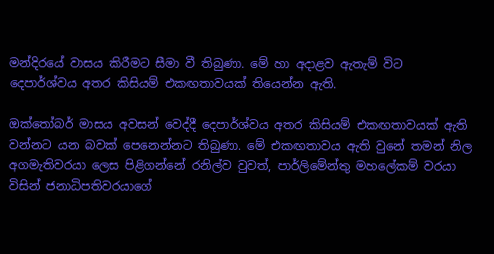මන්දිරයේ වාසය කිරීමට සීමා වී තිබුණා. මේ හා අදාළව ඇතැම් විට දෙපාර්ශ්වය අතර කිසියම් එකඟතාවයක් තියෙන්න ඇති.

ඔක්තෝබර් මාසය අවසන් වෙද්දී දෙපාර්ශ්වය අතර කිසියම් එකඟතාවයක් ඇති වන්නට යන බවක් පෙනෙන්නට තිබුණා. මේ එකඟතාවය ඇති වුනේ තමන් නිල අගමැතිවරයා ලෙස පිළිගන්නේ රනිල්ව වුවත්, පාර්ලිමේන්තු මහලේකම් වරයා විසින් ජනාධිපතිවරයාගේ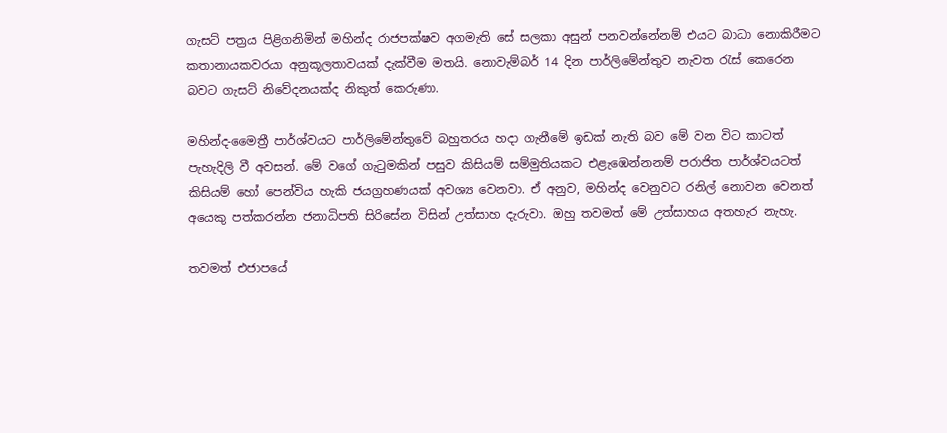ගැසට් පත්‍රය පිළිගනිමින් මහින්ද රාජපක්ෂව අගමැති සේ සලකා අසුන් පනවන්නේනම් එයට බාධා නොකිරීමට කතානායකවරයා අනුකූලතාවයක් දැක්වීම මතයි. නොවැම්බර් 14 දින පාර්ලිමේන්තුව නැවත රැස් කෙරෙන බවට ගැසට් නිවේදනයක්ද නිකුත් කෙරුණා.

මහින්ද-මෛත්‍රී පාර්ශ්වයට පාර්ලිමේන්තුවේ බහුතරය හදා ගැනීමේ ඉඩක් නැති බව මේ වන විට කාටත් පැහැදිලි වී අවසන්. මේ වගේ ගැටුමකින් පසුව කිසියම් සම්මුතියකට එළැඹෙන්නනම් පරාජිත පාර්ශ්වයටත් කිසියම් හෝ පෙන්විය හැකි ජයග්‍රහණයක් අවශ්‍ය වෙනවා. ඒ අනුව, මහින්ද වෙනුවට රනිල් නොවන වෙනත් අයෙකු පත්කරන්න ජනාධිපති සිරිසේන විසින් උත්සාහ දැරුවා. ඔහු තවමත් මේ උත්සාහය අතහැර නැහැ.

තවමත් එජාපයේ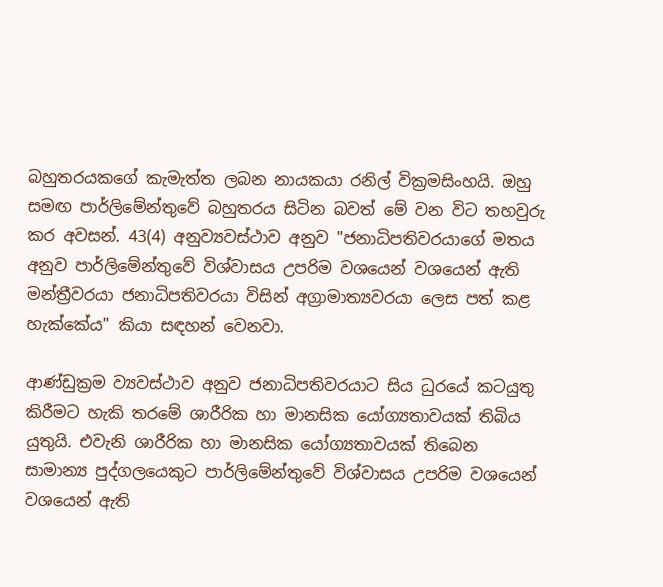බහුතරයකගේ කැමැත්ත ලබන නායකයා රනිල් වික්‍රමසිංහයි. ඔහු සමඟ පාර්ලිමේන්තුවේ බහුතරය සිටින බවත් මේ වන විට තහවුරු කර අවසන්. 43(4) අනුව්‍යවස්ථාව අනුව "ජනාධිපතිවරයාගේ මතය අනුව පාර්ලිමේන්තුවේ විශ්වාසය උපරිම වශයෙන් වශයෙන් ඇති මන්ත්‍රීවරයා ජනාධිපතිවරයා විසින් අග්‍රාමාත්‍යවරයා ලෙස පත් කළ හැක්කේය" කියා සඳහන් වෙනවා.

ආණ්ඩුක්‍රම ව්‍යවස්ථාව අනුව ජනාධිපතිවරයාට සිය ධුරයේ කටයුතු කිරීමට හැකි තරමේ ශාරීරික හා මානසික යෝග්‍යතාවයක් තිබිය යුතුයි. එවැනි ශාරීරික හා මානසික යෝග්‍යතාවයක් තිබෙන සාමාන්‍ය පුද්ගලයෙකුට පාර්ලිමේන්තුවේ විශ්වාසය උපරිම වශයෙන් වශයෙන් ඇති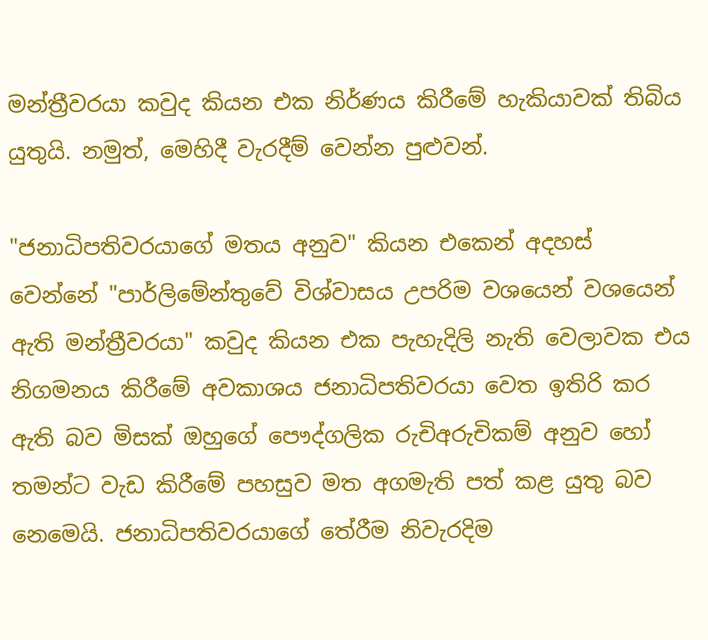මන්ත්‍රීවරයා කවුද කියන එක නිර්ණය කිරීමේ හැකියාවක් තිබිය යුතුයි. නමුත්, මෙහිදී වැරදීම් වෙන්න පුළුවන්.

"ජනාධිපතිවරයාගේ මතය අනුව" කියන එකෙන් අදහස් වෙන්නේ "පාර්ලිමේන්තුවේ විශ්වාසය උපරිම වශයෙන් වශයෙන් ඇති මන්ත්‍රීවරයා" කවුද කියන එක පැහැදිලි නැති වෙලාවක එය නිගමනය කිරීමේ අවකාශය ජනාධිපතිවරයා වෙත ඉතිරි කර ඇති බව මිසක් ඔහුගේ පෞද්ගලික රුචිඅරුචිකම් අනුව හෝ තමන්ට වැඩ කිරීමේ පහසුව මත අගමැති පත් කළ යුතු බව නෙමෙයි. ජනාධිපතිවරයාගේ තේරීම නිවැරදිම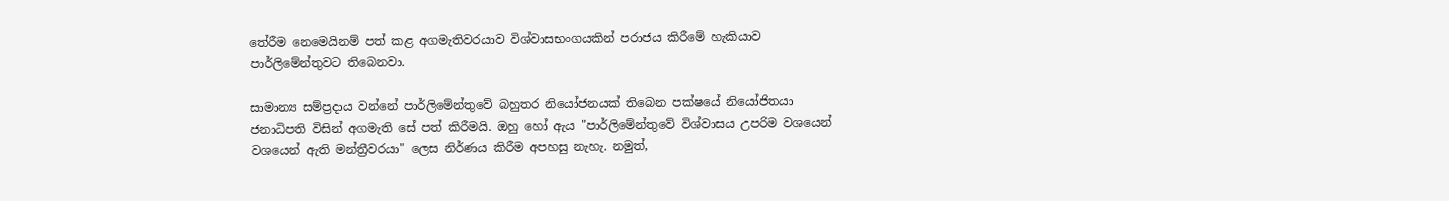තේරීම නෙමෙයිනම් පත් කළ අගමැතිවරයාව විශ්වාසභංගයකින් පරාජය කිරීමේ හැකියාව පාර්ලිමේන්තුවට තිබෙනවා.

සාමාන්‍ය සම්ප්‍රදාය වන්නේ පාර්ලිමේන්තුවේ බහුතර නියෝජනයක් තිබෙන පක්ෂයේ නියෝජිතයා ජනාධිපති විසින් අගමැති සේ පත් කිරීමයි. ඔහු හෝ ඇය "පාර්ලිමේන්තුවේ විශ්වාසය උපරිම වශයෙන් වශයෙන් ඇති මන්ත්‍රීවරයා" ලෙස නිර්ණය කිරීම අපහසු නැහැ. නමුත්,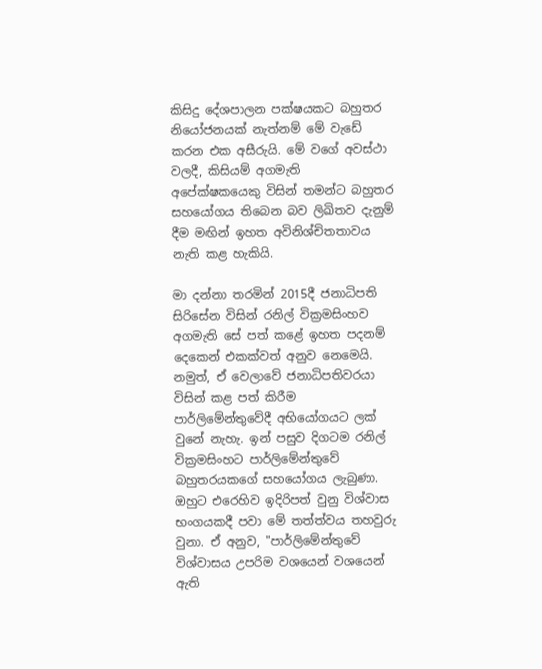කිසිදු දේශපාලන පක්ෂයකට බහුතර නියෝජනයක් නැත්නම් මේ වැඩේ කරන එක අසීරුයි. මේ වගේ අවස්ථා වලදී, කිසියම් අගමැති අපේක්ෂකයෙකු විසින් තමන්ට බහුතර සහයෝගය තිබෙන බව ලිඛිතව දැනුම් දීම මඟින් ඉහත අවිනිශ්චිතතාවය නැති කළ හැකියි.

මා දන්නා තරමින් 2015දී ජනාධිපති සිරිසේන විසින් රනිල් වික්‍රමසිංහව අගමැති සේ පත් කළේ ඉහත පදනම් දෙකෙන් එකක්වත් අනුව නෙමෙයි. නමුත්, ඒ වෙලාවේ ජනාධිපතිවරයා විසින් කළ පත් කිරීම පාර්ලිමේන්තුවේදී අභියෝගයට ලක් වුනේ නැහැ. ඉන් පසුව දිගටම රනිල් වික්‍රමසිංහට පාර්ලිමේන්තුවේ බහුතරයකගේ සහයෝගය ලැබුණා. ඔහුට එරෙහිව ඉදිරිපත් වුනු විශ්වාස භංගයකදී පවා මේ තත්ත්වය තහවුරු වුනා. ඒ අනුව, "පාර්ලිමේන්තුවේ විශ්වාසය උපරිම වශයෙන් වශයෙන් ඇති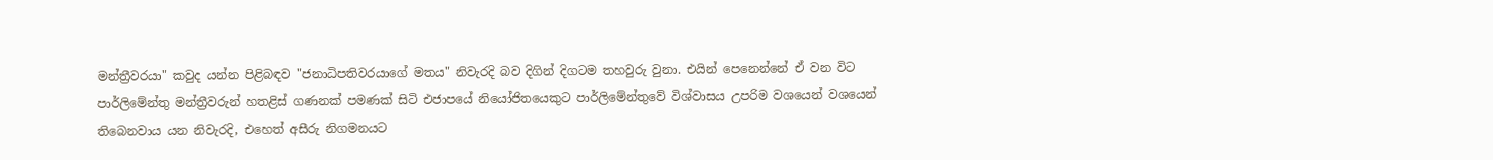මන්ත්‍රීවරයා" කවුද යන්න පිළිබඳව "ජනාධිපතිවරයාගේ මතය" නිවැරදි බව දිගින් දිගටම තහවුරු වුනා. එයින් පෙනෙන්නේ ඒ වන විට පාර්ලිමේන්තු මන්ත්‍රීවරුන් හතළිස් ගණනක් පමණක් සිටි එජාපයේ නියෝජිතයෙකුට පාර්ලිමේන්තුවේ විශ්වාසය උපරිම වශයෙන් වශයෙන් තිබෙනවාය යන නිවැරදි, එහෙත් අසීරු නිගමනයට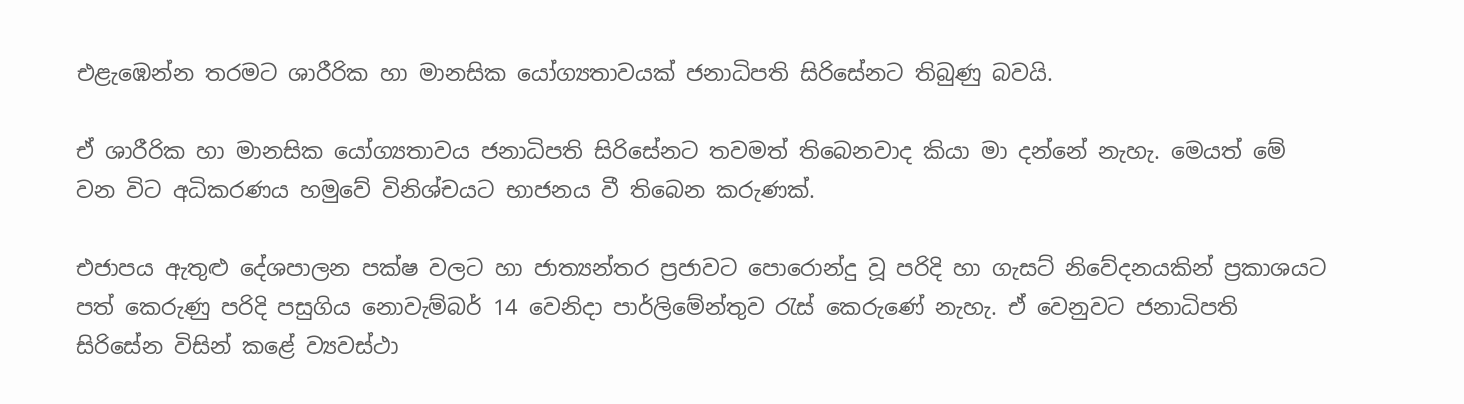එළැඹෙන්න තරමට ශාරීරික හා මානසික යෝග්‍යතාවයක් ජනාධිපති සිරිසේනට තිබුණු බවයි.

ඒ ශාරීරික හා මානසික යෝග්‍යතාවය ජනාධිපති සිරිසේනට තවමත් තිබෙනවාද කියා මා දන්නේ නැහැ. මෙයත් මේ වන විට අධිකරණය හමුවේ විනිශ්චයට භාජනය වී තිබෙන කරුණක්.

එජාපය ඇතුළු දේශපාලන පක්ෂ වලට හා ජාත්‍යන්තර ප්‍රජාවට පොරොන්දු වූ පරිදි හා ගැසට් නිවේදනයකින් ප්‍රකාශයට පත් කෙරුණු පරිදි පසුගිය නොවැම්බර් 14 වෙනිදා පාර්ලිමේන්තුව රැස් කෙරුණේ නැහැ. ඒ වෙනුවට ජනාධිපති සිරිසේන විසින් කළේ ව්‍යවස්ථා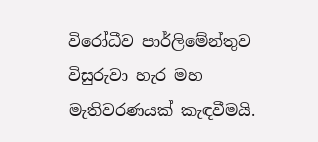විරෝධීව පාර්ලිමේන්තුව විසුරුවා හැර මහ මැතිවරණයක් කැඳවීමයි.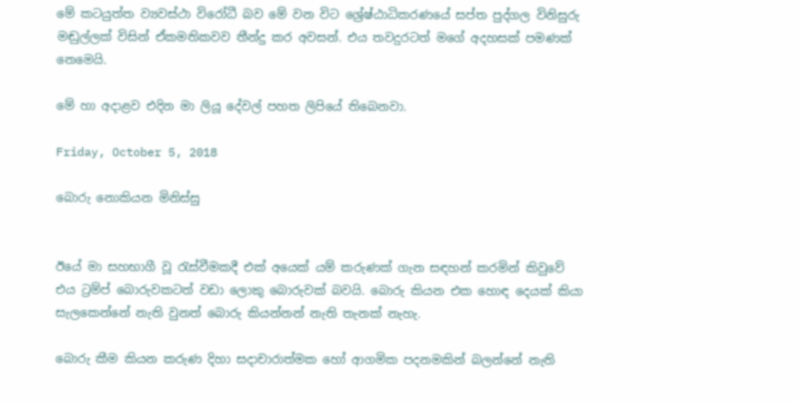මේ කටයුත්ත ව්‍යවස්ථා විරෝධී බව මේ වන විට ශ්‍රේෂ්ඨාධිකරණයේ සප්ත පුද්ගල විනිසුරු මඬුල්ලක් විසින් ඒකමතිකවව තීන්දු කර අවසන්. එය තවදුරටත් මගේ අදහසක් පමණක් නෙමෙයි.

මේ හා අදාළව එදින මා ලියූ දේවල් පහත ලිපියේ තිබෙනවා.

Friday, October 5, 2018

බොරු නොකියන මිනිස්සු


ඊයේ මා සහභාගී වූ රැස්වීමකදී එක් අයෙක් යම් කරුණක් ගැන සඳහන් කරමින් කිවුවේ එය ට්‍රම්ප් බොරුවකටත් වඩා ලොකු බොරුවක් බවයි. බොරු කියන එක හොඳ දෙයක් කියා සැලකෙන්නේ නැති වුනත් බොරු කියන්නන් නැති තැනක් නැහැ.

බොරු කීම කියන කරුණ දිහා සදාචාරාත්මක හෝ ආගමික පදනමකින් බලන්නේ නැති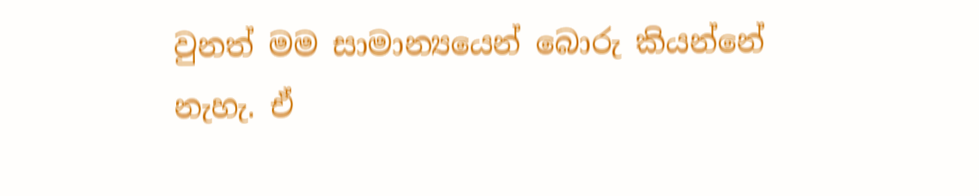වුනත් මම සාමාන්‍යයෙන් බොරු කියන්නේ නැහැ. ඒ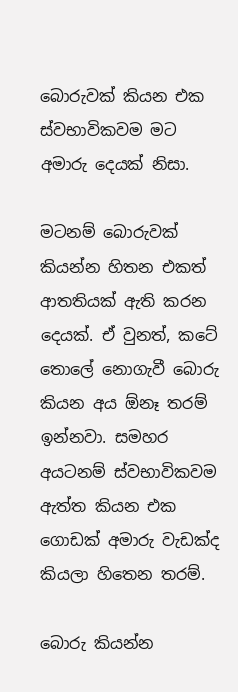බොරුවක් කියන එක ස්වභාවිකවම මට අමාරු දෙයක් නිසා.

මටනම් බොරුවක් කියන්න හිතන එකත් ආතතියක් ඇති කරන දෙයක්. ඒ වුනත්, කටේ තොලේ නොගැවී බොරු කියන අය ඕනෑ තරම් ඉන්නවා. සමහර අයටනම් ස්වභාවිකවම ඇත්ත කියන එක ගොඩක් අමාරු වැඩක්ද කියලා හිතෙන තරම්.

බොරු කියන්න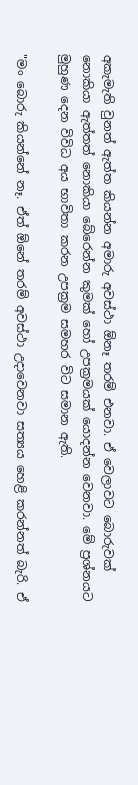අකැමැති වුනත් ඇත්ත කියන්න අමාරු අවස්ථා ඕනෑ තරම් එනවා. ඒ වෙලාවට බොරුවක් නොකියා ඇත්තත් නොකියා බේරෙන්න කුමක් හෝ උපක්‍රමයක් යොදන්න වෙනවා. මේ ප්‍රශ්නයට මුහුණ දෙන විවිධ අය භාවිතා කරන උපක්‍රම සමහර විට සමාන ඇති.

"මං බොරු කියන්නේ නෑ. ඒත් ඕනේ තරම් අවස්ථා උදාවෙනවා සත්‍යය හෙළි කරන්නත් බැරි. ඒ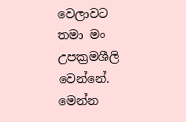වෙලාවට තමා මං උපක්‍රමශීලි වෙන්නේ. මෙන්න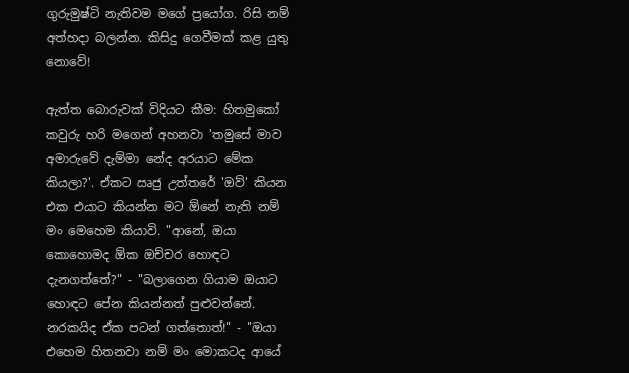ගුරුමුෂ්ටි නැතිවම මගේ ප්‍රයෝග. රිසි නම් අත්හදා බලන්න. කිසිදු ගෙවීමක් කළ යුතු නොවේ!

ඇත්ත බොරුවක් විදියට කීම: හිතමුකෝ කවුරු හරි මගෙන් අහනවා 'තමුසේ මාව අමාරුවේ දැම්මා නේද අරයාට මේක කියලා?'. ඒකට ඍජු උත්තරේ 'ඔව්' කියන එක එයාට කියන්න මට ඕනේ නැති නම් මං මෙහෙම කියාවි. "ආනේ, ඔයා කොහොමද ඕක ඔච්චර හොඳට දැනගත්තේ?" - "බලාගෙන ගියාම ඔයාට හොඳට පේන කියන්නත් පුළුවන්නේ. නරකයිද ඒක පටන් ගත්තොත්!" - "ඔයා එහෙම හිතනවා නම් මං මොකටද ආයේ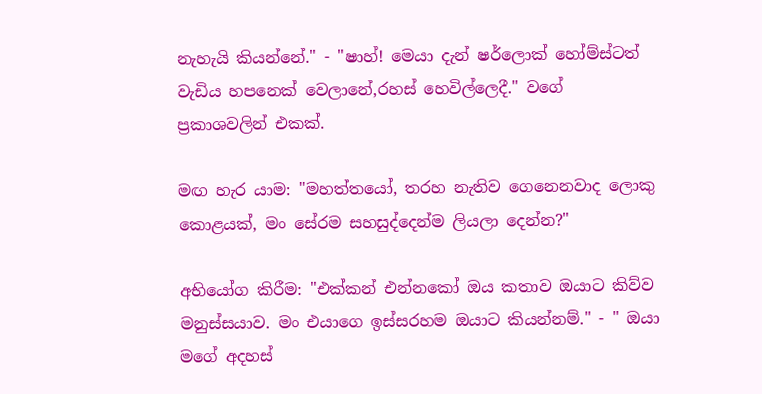නැහැයි කියන්නේ." - "ෂාහ්! මෙයා දැන් ෂර්ලොක් හෝම්ස්ටත් වැඩිය හපනෙක් වෙලානේ,රහස් හෙවිල්ලෙදී." වගේ ප්‍රකාශවලින් එකක්.

මඟ හැර යාම: "මහත්තයෝ, තරහ නැතිව ගෙනෙනවාද ලොකු කොළයක්, මං සේරම සහසුද්දෙන්ම ලියලා දෙන්න?"

අභියෝග කිරීම: "එක්කන් එන්නකෝ ඔය කතාව ඔයාට කිව්ව මනුස්සයාව. මං එයාගෙ ඉස්සරහම ඔයාට කියන්නම්." - " ඔයා මගේ අදහස්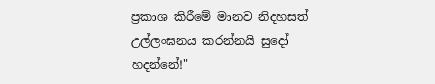ප්‍රකාශ කිරීමේ මානව නිදහසත් උල්ලංඝනය කරන්නයි සුදෝ හදන්නේ!"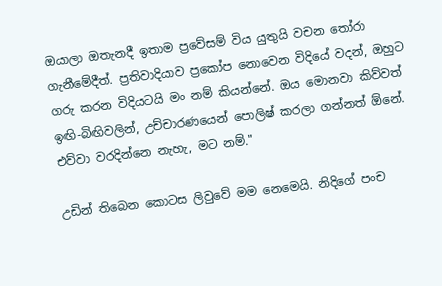ඔයාලා ඔතැනදී ඉතාම ප්‍රවේසම් විය යුතුයි වචන තෝරා ගැනීමේදීත්. ප්‍රතිවාදියාව ප්‍රකෝප නොවෙන විදියේ වදන්, ඔහුට ගරු කරන විදියටයි මං නම් කියන්නේ. ඔය මොනවා කිව්වත් ඉඟි-බිඟිවලින්, උච්චාරණයෙන් පොලිෂ් කරලා ගන්නත් ඕනේ. එව්වා වරදින්නෙ නැහැ, මට නම්."

උඩින් තිබෙන කොටස ලිවුවේ මම නෙමෙයි. නිදිගේ පංච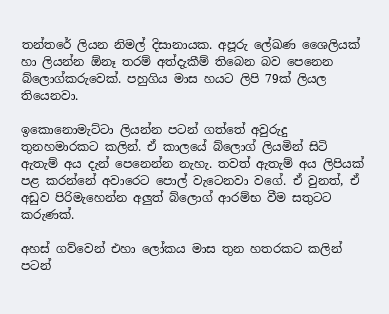තන්තරේ ලියන නිමල් දිසානායක. අපූරු ලේඛණ ශෛලියක් හා ලියන්න ඕනෑ තරම් අත්දැකීම් තිබෙන බව පෙනෙන බ්ලොග්කරුවෙක්. පහුගිය මාස හයට ලිපි 79ක් ලියල තියෙනවා.

ඉකොනොමැට්ටා ලියන්න පටන් ගත්තේ අවුරුදු තුනහමාරකට කලින්. ඒ කාලයේ බ්ලොග් ලියමින් සිටි ඇතැම් අය දැන් පෙනෙන්න නැහැ. තවත් ඇතැම් අය ලිපියක් පළ කරන්නේ අවාරෙට පොල් වැටෙනවා වගේ. ඒ වුනත්, ඒ අඩුව පිරිමැහෙන්න අලුත් බ්ලොග් ආරම්භ වීම සතුටට කරුණක්.

අහස් ගව්වෙන් එහා ලෝකය මාස තුන හතරකට කලින් පටන්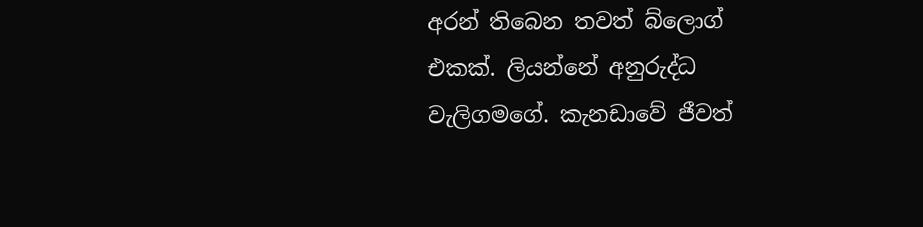අරන් තිබෙන තවත් බ්ලොග් එකක්. ලියන්නේ අනුරුද්ධ වැලිගමගේ. කැනඩාවේ ජීවත්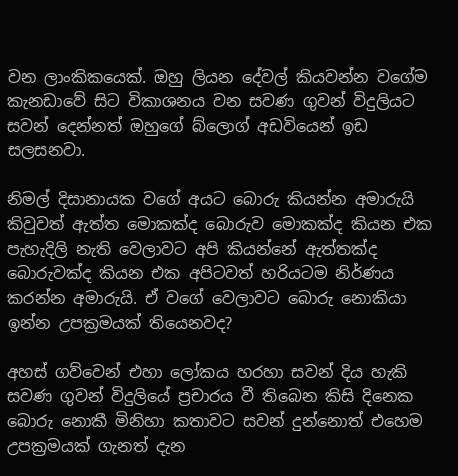වන ලාංකිකයෙක්. ඔහු ලියන දේවල් කියවන්න වගේම කැනඩාවේ සිට විකාශනය වන සවණ ගුවන් විදුලියට සවන් දෙන්නත් ඔහුගේ බ්ලොග් අඩවියෙන් ඉඩ සලසනවා.

නිමල් දිසානායක වගේ අයට බොරු කියන්න අමාරුයි කිවුවත් ඇත්ත මොකක්ද බොරුව මොකක්ද කියන එක පැහැදිලි නැති වෙලාවට අපි කියන්නේ ඇත්තක්ද බොරුවක්ද කියන එක අපිටවත් හරියටම නිර්ණය කරන්න අමාරුයි. ඒ වගේ වෙලාවට බොරු නොකියා ඉන්න උපක්‍රමයක් තියෙනවද?

අහස් ගව්වෙන් එහා ලෝකය හරහා සවන් දිය හැකි සවණ ගුවන් විදුලියේ ප්‍රචාරය වී තිබෙන කිසි දිනෙක බොරු නොකී මිනිහා කතාවට සවන් දුන්නොත් එහෙම උපක්‍රමයක් ගැනත් දැන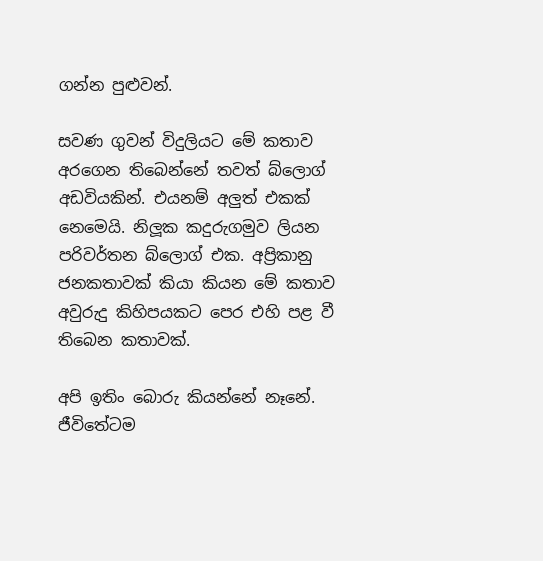ගන්න පුළුවන්.

සවණ ගුවන් විදුලියට මේ කතාව අරගෙන තිබෙන්නේ තවත් බ්ලොග් අඩවියකින්. එයනම් අලුත් එකක් නෙමෙයි. නිලූක කදුරුගමුව ලියන පරිවර්තන බ්ලොග් එක. අප්‍රිකානු ජනකතාවක් කියා කියන මේ කතාව අවුරුදු කිහිපයකට පෙර එහි පළ වී තිබෙන කතාවක්.

අපි ඉතිං බොරු කියන්නේ නෑනේ. ජීවිතේටම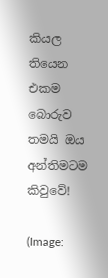කියල තියෙන එකම බොරුව තමයි ඔය අන්තිමටම කිවුවේ!

(Image: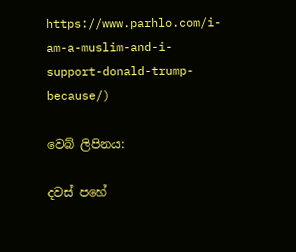https://www.parhlo.com/i-am-a-muslim-and-i-support-donald-trump-because/)

වෙබ් ලිපිනය:

දවස් පහේ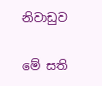නිවාඩුව

මේ සති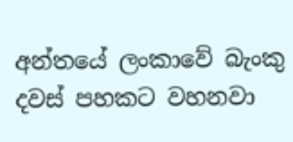අන්තයේ ලංකාවේ බැංකු දවස් පහකට වහනවා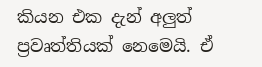කියන එක දැන් අලුත් ප්‍රවෘත්තියක් නෙමෙයි. ඒ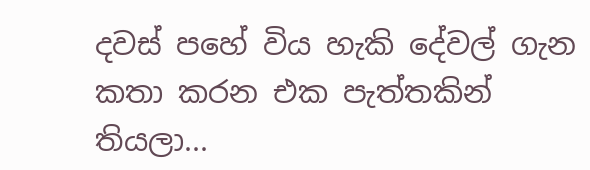දවස් පහේ විය හැකි දේවල් ගැන කතා කරන එක පැත්තකින් තියලා...